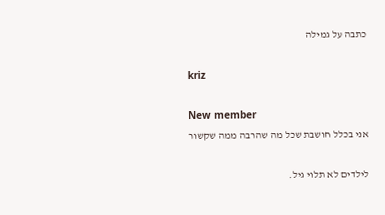כתבה על גמילה

kriz

New member
אני בכלל חושבת שכל מה שהרבה ממה שקשור

לילדים לא תלוי גיל.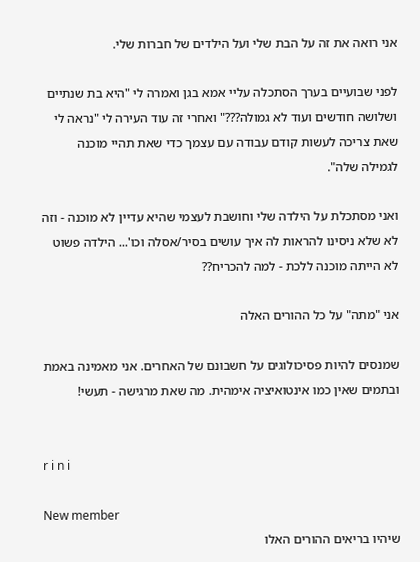אני רואה את זה על הבת שלי ועל הילדים של חברות שלי.

לפני שבועיים בערך הסתכלה עליי אמא בגן ואמרה לי "היא בת שנתיים ושלושה חודשים ועוד לא גמולה???" ואחרי זה עוד העירה לי "נראה לי שאת צריכה לעשות קודם עבודה עם עצמך כדי שאת תהיי מוכנה לגמילה שלה".

ואני מסתכלת על הילדה שלי וחושבת לעצמי שהיא עדיין לא מוכנה - וזה לא שלא ניסינו להראות לה איך עושים בסיר/אסלה וכו'... הילדה פשוט לא הייתה מוכנה ללכת - למה להכריח??

אני "מתה" על כל ההורים האלה

שמנסים להיות פסיכולוגים על חשבונם של האחרים. אני מאמינה באמת ובתמים שאין כמו אינטואיציה אימהית. מה שאת מרגישה - תעשי!


r i n i

New member
שיהיו בריאים ההורים האלו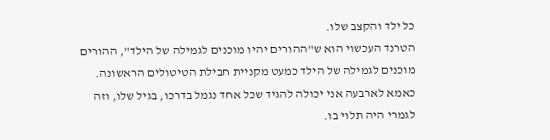כל ילד והקצב שלו.
הטרנד העכשוי הוא ש"ההורים יהיו מוכנים לגמילה של הילד", ההורים מוכנים לגמילה של הילד כמעט מקניית חבילת הטיטולים הראשונה.
כאמא לארבעה אני יכולה להגיד שכל אחד נגמל בדרכו, בגיל שלו, וזה לגמרי היה תלוי בו.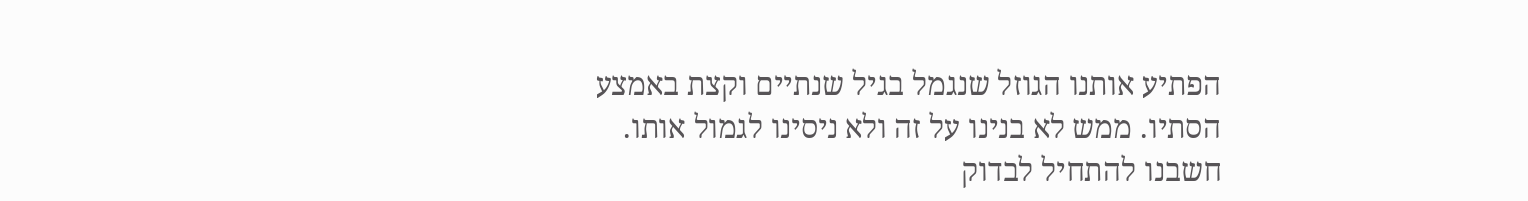הפתיע אותנו הגוזל שנגמל בגיל שנתיים וקצת באמצע הסתיו. ממש לא בנינו על זה ולא ניסינו לגמול אותו. חשבנו להתחיל לבדוק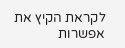לקראת הקיץ את אפשרות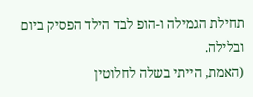תחילת הגמילה ו-הופ לבד הילד הפסיק ביום ובלילה.
(האמת, הייתי בשלה לחלוטין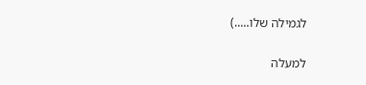לגמילה שלו.....)

למעלה